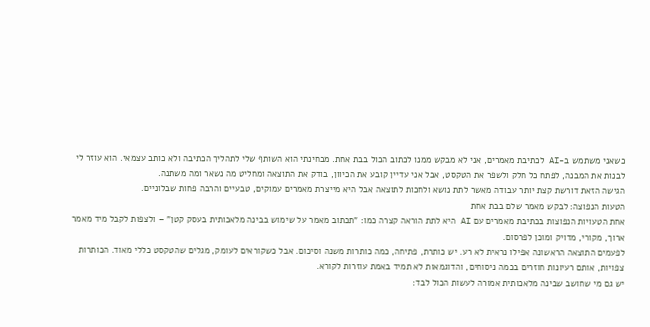כשאני משתמש ב-AI לכתיבת מאמרים, אני לא מבקש ממנו לכתוב הכול בבת אחת. מבחינתי הוא השותף שלי לתהליך הכתיבה ולא כותב עצמאי. הוא עוזר לי לבנות את המבנה, לפתח כל חלק ולשפר את הטקסט, אבל אני עדיין קובע את הכיוון, בודק את התוצאה ומחליט מה נשאר ומה משתנה.
הגישה הזאת דורשת קצת יותר עבודה מאשר לתת נושא ולחכות לתוצאה אבל היא מייצרת מאמרים עמוקים, טבעיים והרבה פחות שבלוניים.
הטעות הנפוצה: לבקש מאמר שלם בבת אחת
אחת הטעויות הנפוצות בכתיבת מאמרים עם AI היא לתת הוראה קצרה כמו: "תכתוב מאמר על שימוש בבינה מלאכותית בעסק קטן" – ולצפות לקבל מיד מאמר ארוך, מקורי, מדויק ומוכן לפרסום.
לפעמים התוצאה הראשונה אפילו נראית לא רע. יש כותרת, פתיחה, כמה כותרות משנה וסיכום. אבל כשקוראים לעומק, מגלים שהטקסט כללי מאוד. הכותרות צפויות, אותם רעיונות חוזרים בכמה ניסוחים, והדוגמאות לא תמיד באמת עוזרות לקורא.
יש גם מי שחושב שבינה מלאכותית אמורה לעשות הכול לבד: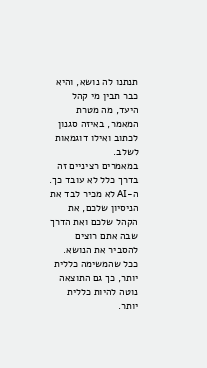תנתנו לה נושא, והיא כבר תבין מי קהל היעד, מה מטרת המאמר, באיזה סגנון לכתוב ואילו דוגמאות לשלב.
במאמרים רציניים זה בדרך כלל לא עובד כך. ה-AI לא מכיר לבד את הניסיון שלכם, את הקהל שלכם ואת הדרך שבה אתם רוצים להסביר את הנושא. ככל שהמשימה כללית יותר, כך גם התוצאה נוטה להיות כללית יותר.